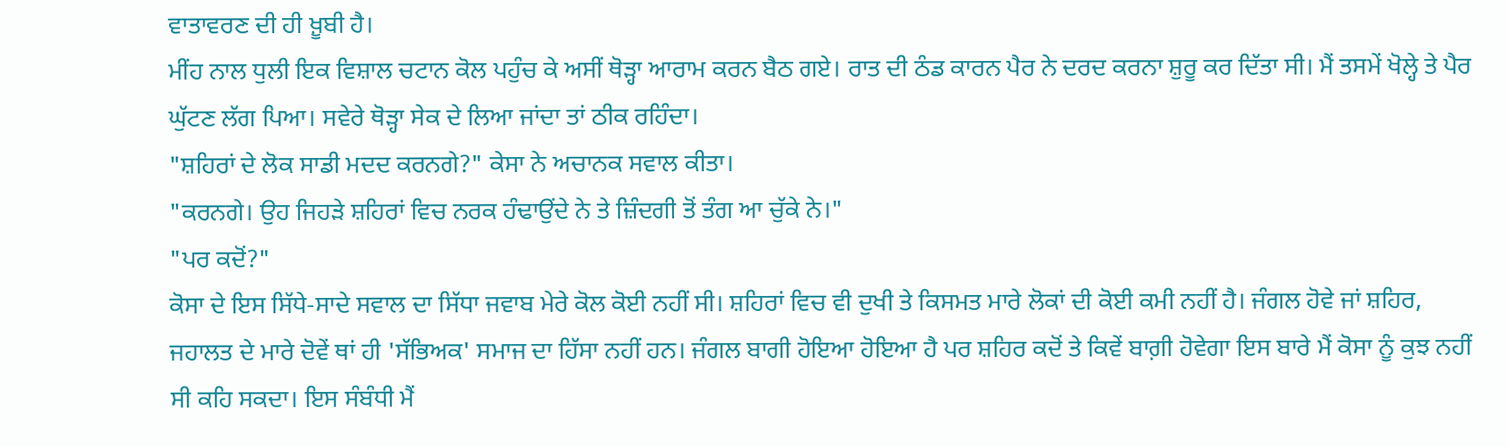ਵਾਤਾਵਰਣ ਦੀ ਹੀ ਖ਼ੂਬੀ ਹੈ।
ਮੀਂਹ ਨਾਲ ਧੁਲੀ ਇਕ ਵਿਸ਼ਾਲ ਚਟਾਨ ਕੋਲ ਪਹੁੰਚ ਕੇ ਅਸੀਂ ਥੋੜ੍ਹਾ ਆਰਾਮ ਕਰਨ ਬੈਠ ਗਏ। ਰਾਤ ਦੀ ਠੰਡ ਕਾਰਨ ਪੈਰ ਨੇ ਦਰਦ ਕਰਨਾ ਸ਼ੁਰੂ ਕਰ ਦਿੱਤਾ ਸੀ। ਮੈਂ ਤਸਮੇਂ ਖੋਲ੍ਹੇ ਤੇ ਪੈਰ ਘੁੱਟਣ ਲੱਗ ਪਿਆ। ਸਵੇਰੇ ਥੋੜ੍ਹਾ ਸੇਕ ਦੇ ਲਿਆ ਜਾਂਦਾ ਤਾਂ ਠੀਕ ਰਹਿੰਦਾ।
"ਸ਼ਹਿਰਾਂ ਦੇ ਲੋਕ ਸਾਡੀ ਮਦਦ ਕਰਨਗੇ?" ਕੇਸਾ ਨੇ ਅਚਾਨਕ ਸਵਾਲ ਕੀਤਾ।
"ਕਰਨਗੇ। ਉਹ ਜਿਹੜੇ ਸ਼ਹਿਰਾਂ ਵਿਚ ਨਰਕ ਹੰਢਾਉਂਦੇ ਨੇ ਤੇ ਜ਼ਿੰਦਗੀ ਤੋਂ ਤੰਗ ਆ ਚੁੱਕੇ ਨੇ।"
"ਪਰ ਕਦੋਂ?"
ਕੋਸਾ ਦੇ ਇਸ ਸਿੱਧੇ-ਸਾਦੇ ਸਵਾਲ ਦਾ ਸਿੱਧਾ ਜਵਾਬ ਮੇਰੇ ਕੋਲ ਕੋਈ ਨਹੀਂ ਸੀ। ਸ਼ਹਿਰਾਂ ਵਿਚ ਵੀ ਦੁਖੀ ਤੇ ਕਿਸਮਤ ਮਾਰੇ ਲੋਕਾਂ ਦੀ ਕੋਈ ਕਮੀ ਨਹੀਂ ਹੈ। ਜੰਗਲ ਹੋਵੇ ਜਾਂ ਸ਼ਹਿਰ, ਜਹਾਲਤ ਦੇ ਮਾਰੇ ਦੋਵੇਂ ਥਾਂ ਹੀ 'ਸੱਭਿਅਕ' ਸਮਾਜ ਦਾ ਹਿੱਸਾ ਨਹੀਂ ਹਨ। ਜੰਗਲ ਬਾਗੀ ਹੋਇਆ ਹੋਇਆ ਹੈ ਪਰ ਸ਼ਹਿਰ ਕਦੋਂ ਤੇ ਕਿਵੇਂ ਬਾਗ਼ੀ ਹੋਵੇਗਾ ਇਸ ਬਾਰੇ ਮੈਂ ਕੋਸਾ ਨੂੰ ਕੁਝ ਨਹੀਂ ਸੀ ਕਹਿ ਸਕਦਾ। ਇਸ ਸੰਬੰਧੀ ਮੈਂ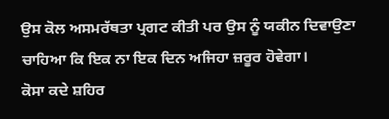ਉਸ ਕੋਲ ਅਸਮਰੱਥਤਾ ਪ੍ਰਗਟ ਕੀਤੀ ਪਰ ਉਸ ਨੂੰ ਯਕੀਨ ਦਿਵਾਉਣਾ ਚਾਹਿਆ ਕਿ ਇਕ ਨਾ ਇਕ ਦਿਨ ਅਜਿਹਾ ਜ਼ਰੂਰ ਹੋਵੇਗਾ।
ਕੋਸਾ ਕਦੇ ਸ਼ਹਿਰ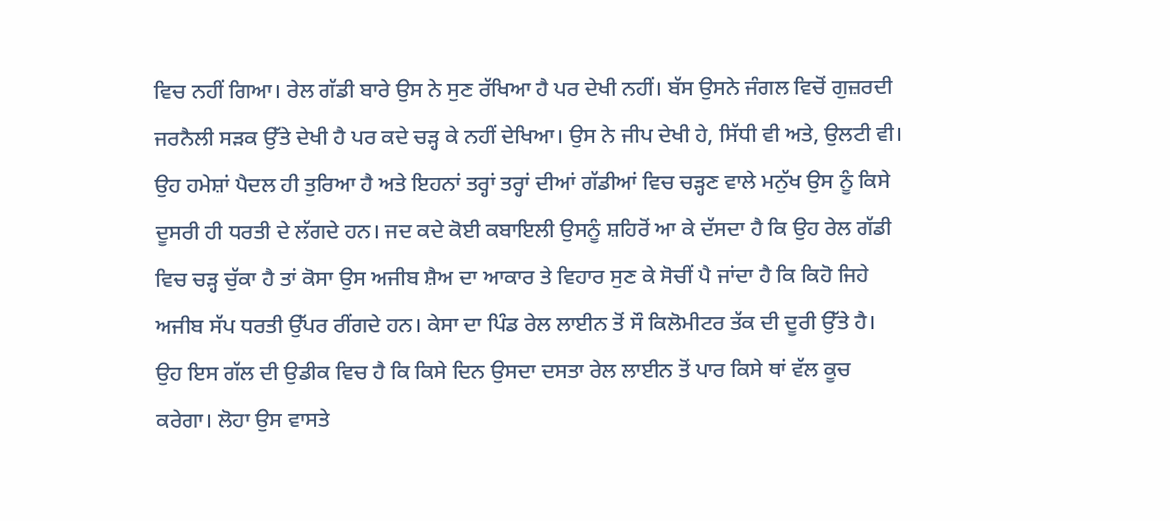ਵਿਚ ਨਹੀਂ ਗਿਆ। ਰੇਲ ਗੱਡੀ ਬਾਰੇ ਉਸ ਨੇ ਸੁਣ ਰੱਖਿਆ ਹੈ ਪਰ ਦੇਖੀ ਨਹੀਂ। ਬੱਸ ਉਸਨੇ ਜੰਗਲ ਵਿਚੋਂ ਗੁਜ਼ਰਦੀ ਜਰਨੈਲੀ ਸੜਕ ਉੱਤੇ ਦੇਖੀ ਹੈ ਪਰ ਕਦੇ ਚੜ੍ਹ ਕੇ ਨਹੀਂ ਦੇਖਿਆ। ਉਸ ਨੇ ਜੀਪ ਦੇਖੀ ਹੇ, ਸਿੱਧੀ ਵੀ ਅਤੇ, ਉਲਟੀ ਵੀ। ਉਹ ਹਮੇਸ਼ਾਂ ਪੈਦਲ ਹੀ ਤੁਰਿਆ ਹੈ ਅਤੇ ਇਹਨਾਂ ਤਰ੍ਹਾਂ ਤਰ੍ਹਾਂ ਦੀਆਂ ਗੱਡੀਆਂ ਵਿਚ ਚੜ੍ਹਣ ਵਾਲੇ ਮਨੁੱਖ ਉਸ ਨੂੰ ਕਿਸੇ ਦੂਸਰੀ ਹੀ ਧਰਤੀ ਦੇ ਲੱਗਦੇ ਹਨ। ਜਦ ਕਦੇ ਕੋਈ ਕਬਾਇਲੀ ਉਸਨੂੰ ਸ਼ਹਿਰੋਂ ਆ ਕੇ ਦੱਸਦਾ ਹੈ ਕਿ ਉਹ ਰੇਲ ਗੱਡੀ ਵਿਚ ਚੜ੍ਹ ਚੁੱਕਾ ਹੈ ਤਾਂ ਕੋਸਾ ਉਸ ਅਜੀਬ ਸ਼ੈਅ ਦਾ ਆਕਾਰ ਤੇ ਵਿਹਾਰ ਸੁਣ ਕੇ ਸੋਚੀਂ ਪੈ ਜਾਂਦਾ ਹੈ ਕਿ ਕਿਹੋ ਜਿਹੇ ਅਜੀਬ ਸੱਪ ਧਰਤੀ ਉੱਪਰ ਰੀਂਗਦੇ ਹਨ। ਕੇਸਾ ਦਾ ਪਿੰਡ ਰੇਲ ਲਾਈਨ ਤੋਂ ਸੌ ਕਿਲੋਮੀਟਰ ਤੱਕ ਦੀ ਦੂਰੀ ਉੱਤੇ ਹੈ। ਉਹ ਇਸ ਗੱਲ ਦੀ ਉਡੀਕ ਵਿਚ ਹੈ ਕਿ ਕਿਸੇ ਦਿਨ ਉਸਦਾ ਦਸਤਾ ਰੇਲ ਲਾਈਨ ਤੋਂ ਪਾਰ ਕਿਸੇ ਥਾਂ ਵੱਲ ਕੂਚ ਕਰੇਗਾ। ਲੋਹਾ ਉਸ ਵਾਸਤੇ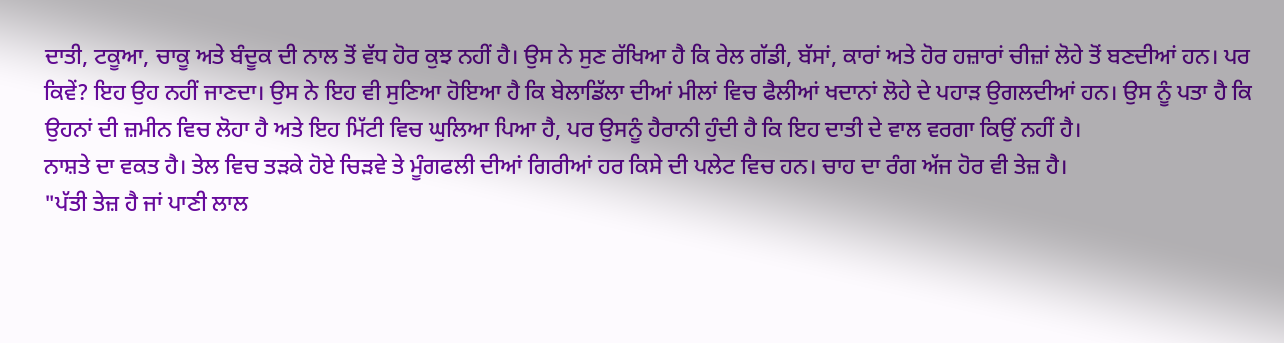ਦਾਤੀ, ਟਕੂਆ, ਚਾਕੂ ਅਤੇ ਬੰਦੂਕ ਦੀ ਨਾਲ ਤੋਂ ਵੱਧ ਹੋਰ ਕੁਝ ਨਹੀਂ ਹੈ। ਉਸ ਨੇ ਸੁਣ ਰੱਖਿਆ ਹੈ ਕਿ ਰੇਲ ਗੱਡੀ, ਬੱਸਾਂ, ਕਾਰਾਂ ਅਤੇ ਹੋਰ ਹਜ਼ਾਰਾਂ ਚੀਜ਼ਾਂ ਲੋਹੇ ਤੋਂ ਬਣਦੀਆਂ ਹਨ। ਪਰ ਕਿਵੇਂ? ਇਹ ਉਹ ਨਹੀਂ ਜਾਣਦਾ। ਉਸ ਨੇ ਇਹ ਵੀ ਸੁਣਿਆ ਹੋਇਆ ਹੈ ਕਿ ਬੇਲਾਡਿੱਲਾ ਦੀਆਂ ਮੀਲਾਂ ਵਿਚ ਫੈਲੀਆਂ ਖਦਾਨਾਂ ਲੋਹੇ ਦੇ ਪਹਾੜ ਉਗਲਦੀਆਂ ਹਨ। ਉਸ ਨੂੰ ਪਤਾ ਹੈ ਕਿ ਉਹਨਾਂ ਦੀ ਜ਼ਮੀਨ ਵਿਚ ਲੋਹਾ ਹੈ ਅਤੇ ਇਹ ਮਿੱਟੀ ਵਿਚ ਘੁਲਿਆ ਪਿਆ ਹੈ, ਪਰ ਉਸਨੂੰ ਹੈਰਾਨੀ ਹੁੰਦੀ ਹੈ ਕਿ ਇਹ ਦਾਤੀ ਦੇ ਵਾਲ ਵਰਗਾ ਕਿਉਂ ਨਹੀਂ ਹੈ।
ਨਾਸ਼ਤੇ ਦਾ ਵਕਤ ਹੈ। ਤੇਲ ਵਿਚ ਤੜਕੇ ਹੋਏ ਚਿੜਵੇ ਤੇ ਮੂੰਗਫਲੀ ਦੀਆਂ ਗਿਰੀਆਂ ਹਰ ਕਿਸੇ ਦੀ ਪਲੇਟ ਵਿਚ ਹਨ। ਚਾਹ ਦਾ ਰੰਗ ਅੱਜ ਹੋਰ ਵੀ ਤੇਜ਼ ਹੈ।
"ਪੱਤੀ ਤੇਜ਼ ਹੈ ਜਾਂ ਪਾਣੀ ਲਾਲ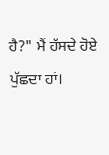ਹੈ?" ਮੈਂ ਹੱਸਦੇ ਹੋਏ ਪੁੱਛਦਾ ਹਾਂ।